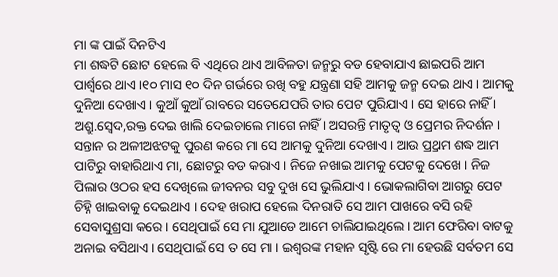ମା ଙ୍କ ପାଇଁ ଦିନଟିଏ
ମା ଶଦ୍ଧଟି ଛୋଟ ହେଲେ ବି ଏଥିରେ ଥାଏ ଆବିଳତା ଜନ୍ମରୁ ବଡ ହେବାଯାଏ ଛାଇପରି ଆମ ପାର୍ଶ୍ବରେ ଥାଏ ।୧୦ ମାସ ୧୦ ଦିନ ଗର୍ଭରେ ରଖି ବହୁ ଯନ୍ତ୍ରଣା ସହି ଆମକୁ ଜନ୍ମ ଦେଇ ଥାଏ । ଆମକୁ ଦୁନିଆ ଦେଖାଏ । କୁଆଁ କୁଆଁ ରାବରେ ସତେଯେପରି ତାର ପେଟ ପୁରିଯାଏ । ସେ ହାରେ ନାହିଁ । ଅଶ୍ରୁ.ସ୍ବେଦ,ରକ୍ତ ଦେଇ ଖାଲି ଦେଇଚାଲେ ମାଗେ ନାହିଁ । ଅସରନ୍ତି ମାତୃତ୍ବ ଓ ପ୍ରେମର ନିଦର୍ଶନ । ସନ୍ତାନ ର ଅଳୀଅଝଟକୁ ପୁରଣ କରେ ମା ସେ ଆମକୁ ଦୁନିଆ ଦେଖାଏ । ଆଉ ପ୍ର୍ରଥମ ଶଦ୍ଧ ଆମ ପାଟିରୁ ବାହାରିଥାଏ ମା, ଛୋଟରୁ ବଡ କରାଏ । ନିଜେ ନଖାଇ ଆମକୁ ପେଟକୁ ଦେଖେ । ନିଜ ପିଲାର ଓଠର ହସ ଦେଖିଲେ ଜୀବନର ସବୁ ଦୁଖ ସେ ଭୁଲିଯାଏ । ଭୋକଲାଗିବା ଆଗରୁ ପେଟ ଚିହ୍ନି ଖାଇବାକୁ ଦେଇଥାଏ । ଦେହ ଖରାପ ହେଲେ ଦିନରାତି ସେ ଆମ ପାଖରେ ବସି ରହି ସେବାସୁଶ୍ରସା କରେ । ସେଥିପାଇଁ ସେ ମା ଯୁଆଡେ ଆମେ ଚାଲିଯାଇଥିଲେ । ଆମ ଫେରିବା ବାଟକୁ ଅନାଇ ବସିଥାଏ । ସେଥିପାଇଁ ସେ ତ ସେ ମା । ଇଶ୍ବରଙ୍କ ମହାନ ସୃଷ୍ଟି ରେ ମା ହେଉଛି ସର୍ବତମ ସେ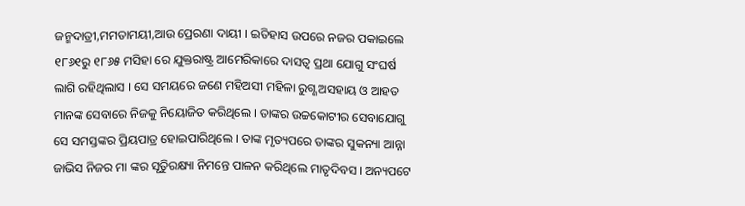ଜନ୍ମଦାତ୍ରୀ,ମମତାମୟୀ,ଆଉ ପ୍ରେରଣା ଦାୟୀ । ଇତିହାସ ଉପରେ ନଜର ପକାଇଲେ ୧୮୬୧ରୁ ୧୮୬୫ ମସିହା ରେ ଯୁକ୍ତରାଷ୍ଟ୍ର ଆମେରିକାରେ ଦାସତ୍ବ ପ୍ରଥା ଯୋଗୁ ସଂଘର୍ଷ ଲାଗି ରହିଥିଲାସ । ସେ ସମୟରେ ଜଣେ ମହିଅସୀ ମହିଳା ରୁଗ୍ଣ ଅସହାୟ ଓ ଆହତ ମାନଙ୍କ ସେବାରେ ନିଜକୁ ନିୟୋଜିତ କରିଥିଲେ । ତାଙ୍କର ଉଚ୍ଚକୋଟୀର ସେବାଯୋଗୁ ସେ ସମସ୍ତଙ୍କର ପ୍ରିୟପାତ୍ର ହୋଇପାରିଥିଲେ । ତାଙ୍କ ମୃତ୍ୟପରେ ତାଙ୍କର ସୁକନ୍ୟା ଆନ୍ନା ଜାଭିସ ନିଜର ମା ଙ୍କର ସୃତିୁରକ୍ଷ୍ୟା ନିମନ୍ତେ ପାଳନ କରିଥିଲେ ମାତୃଦିବସ । ଅନ୍ୟପଟେ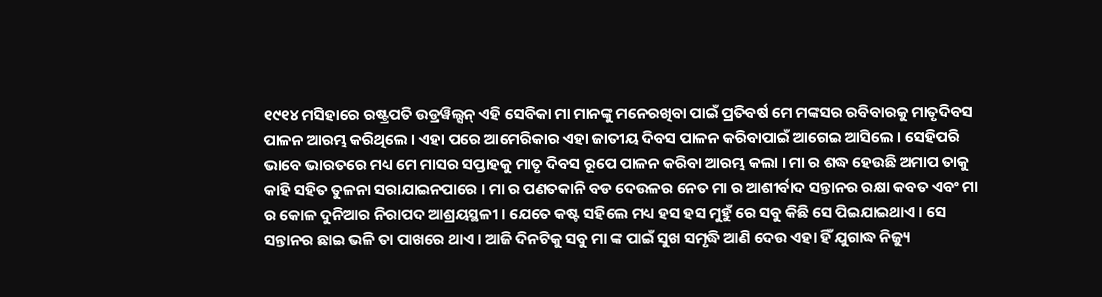୧୯୧୪ ମସିହାରେ ରଷ୍ଟ୍ରପତି ଉଡ୍ରୱିଲ୍ସନ୍ ଏହି ସେବିକା ମା ମାନଙ୍କୁ ମନେରଖିବା ପାଇଁ ପ୍ରତିବର୍ଷ ମେ ମଙ୍କସର ରବିବାରକୁ ମାତୃଦିବସ ପାଳନ ଆରମ୍ଭ କରିଥିଲେ । ଏହା ପରେ ଆମେରିକାର ଏହା ଜାତୀୟ ଦିବସ ପାଳନ କରିବାପାଇଁ ଆଗେଇ ଆସିଲେ । ସେହିପରି ଭାବେ ଭାରତରେ ମଧ୍ୟ ମେ ମାସର ସପ୍ତାହକୁ ମାତୃ ଦିବସ ରୂପେ ପାଳନ କରିବା ଆରମ୍ଭ କଲା । ମା ର ଶଦ୍ଧ ହେଉଛି ଅମାପ ତାକୁ କାହି ସହିତ ତୁଳନା ସରାଯାଇନପାରେ । ମା ର ପଣତକାନି ବଡ ଦେଉଳର ନେତ ମା ର ଆଶୀର୍ବାଦ ସନ୍ତାନର ରକ୍ଷା କବତ ଏବଂ ମା ର କୋଳ ଦୁନିଆର ନିରାପଦ ଆଶ୍ରୟସ୍ଥଳୀ । ଯେତେ କଷ୍ଟ ସହିଲେ ମଧ୍ୟ ହସ ହସ ମୁହୁଁ ରେ ସବୁ କିଛି ସେ ପିଇଯାଇଥାଏ । ସେ ସନ୍ତାନର ଛାଇ ଭଳି ତା ପାଖରେ ଥାଏ । ଆଜି ଦିନଟିକୁ ସବୁ ମା ଙ୍କ ପାଇଁ ସୁଖ ସମୃଦ୍ଧି ଆଣି ଦେଉ ଏହା ହିଁ ଯୁଗାଦ୍ଧ ନିଜ୍ୟୁ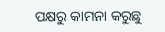ପକ୍ଷରୁ କାମନା କରୁଛୁ